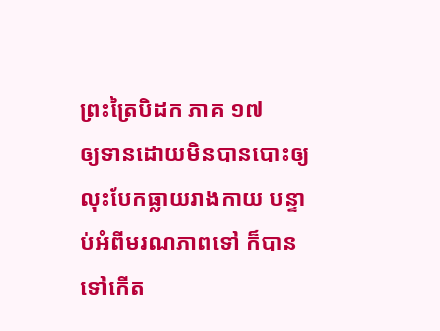ព្រះត្រៃបិដក ភាគ ១៧
ឲ្យទានដោយមិនបានបោះឲ្យ លុះបែកធ្លាយរាងកាយ បន្ទាប់អំពីមរណភាពទៅ ក៏បានទៅកើត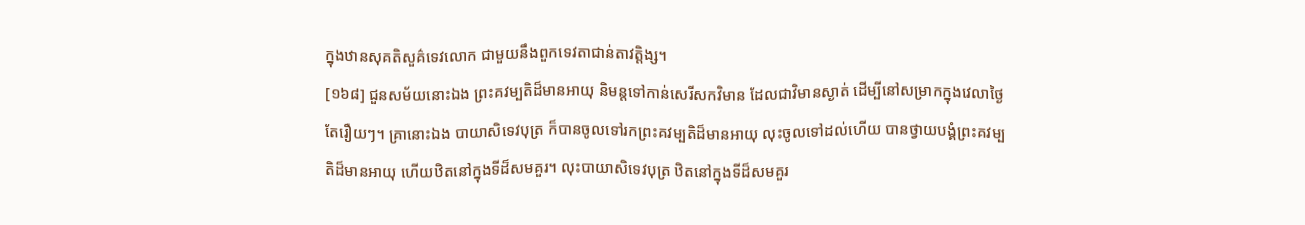ក្នុងឋានសុគតិសួគ៌ទេវលោក ជាមួយនឹងពួកទេវតាជាន់តាវត្តិង្ស។
[១៦៨] ជួនសម័យនោះឯង ព្រះគវម្បតិដ៏មានអាយុ និមន្តទៅកាន់សេរីសកវិមាន ដែលជាវិមានស្ងាត់ ដើម្បីនៅសម្រាកក្នុងវេលាថ្ងៃ តែរឿយៗ។ គ្រានោះឯង បាយាសិទេវបុត្រ ក៏បានចូលទៅរកព្រះគវម្បតិដ៏មានអាយុ លុះចូលទៅដល់ហើយ បានថ្វាយបង្គំព្រះគវម្បតិដ៏មានអាយុ ហើយឋិតនៅក្នុងទីដ៏សមគួរ។ លុះបាយាសិទេវបុត្រ ឋិតនៅក្នុងទីដ៏សមគួរ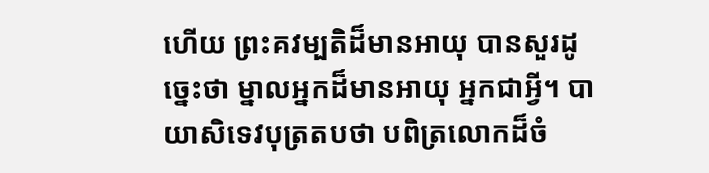ហើយ ព្រះគវម្បតិដ៏មានអាយុ បានសួរដូច្នេះថា ម្នាលអ្នកដ៏មានអាយុ អ្នកជាអ្វី។ បាយាសិទេវបុត្រតបថា បពិត្រលោកដ៏ចំ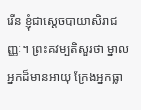រើន ខ្ញុំជាស្តេចបាយាសិរាជញ្ញៈ។ ព្រះគវម្បតិសួរថា ម្នាលអ្នកដ៏មានអាយុ ក្រែងអ្នកធ្លា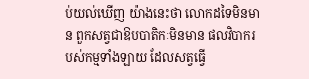ប់យល់ឃើញ យ៉ាងនេះថា លោកដទៃមិនមាន ពួកសត្វជាឱបបាតិកៈមិនមាន ផលវិបាករបស់កម្មទាំងឡាយ ដែលសត្វធ្វើ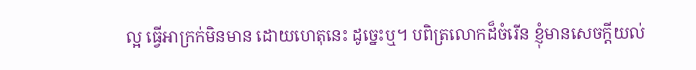ល្អ ធ្វើអាក្រក់មិនមាន ដោយហេតុនេះ ដូច្នេះឬ។ បពិត្រលោកដ៏ចំរើន ខ្ញុំមានសេចក្តីយល់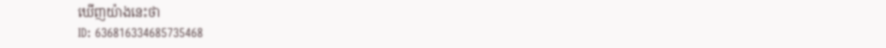ឃើញយ៉ាងនេះថា
ID: 636816334685735468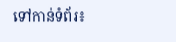ទៅកាន់ទំព័រ៖